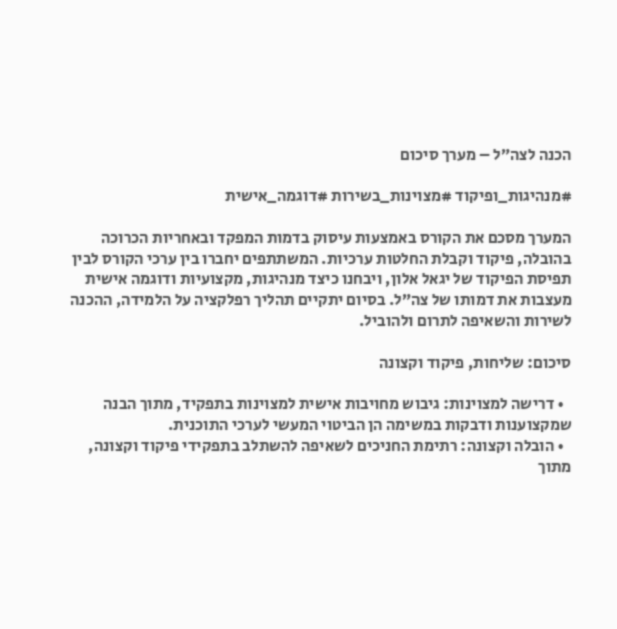הכנה לצה״ל – מערך סיכום

#מנהיגות_ופיקוד #מצוינות_בשירות #דוגמה_אישית

המערך מסכם את הקורס באמצעות עיסוק בדמות המפקד ובאחריות הכרוכה בהובלה, פיקוד וקבלת החלטות ערכיות. המשתתפים יחברו בין ערכי הקורס לבין תפיסת הפיקוד של יגאל אלון, ויבחנו כיצד מנהיגות, מקצועיות ודוגמה אישית מעצבות את דמותו של צה”ל. בסיום יתקיים תהליך רפלקציה על הלמידה, ההכנה לשירות והשאיפה לתרום ולהוביל.

סיכום: שליחות, פיקוד וקצונה

  • דרישה למצוינות: גיבוש מחויבות אישית למצוינות בתפקיד, מתוך הבנה שמקצוענות ודבקות במשימה הן הביטוי המעשי לערכי התוכנית.
  • הובלה וקצונה: רתימת החניכים לשאיפה להשתלב בתפקידי פיקוד וקצונה, מתוך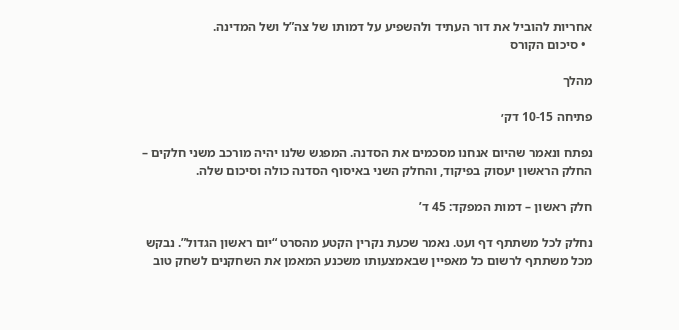אחריות להוביל את דור העתיד ולהשפיע על דמותו של צה”ל ושל המדינה.
  • סיכום הקורס

מהלך

פתיחה 10-15 דק׳

נפתח ונאמר שהיום אנחנו מסכמים את הסדנה. המפגש שלנו יהיה מורכב משני חלקים – החלק הראשון יעסוק בפיקוד, והחלק השני באיסוף הסדנה כולה וסיכום שלה.

חלק ראשון – דמות המפקד: 45 ד’

נחלק לכל משתתף דף ועט. נאמר שכעת נקרין הקטע מהסרט “יום ראשון הגדול”. נבקש מכל משתתף לרשום כל מאפיין שבאמצעותו משכנע המאמן את השחקנים לשחק טוב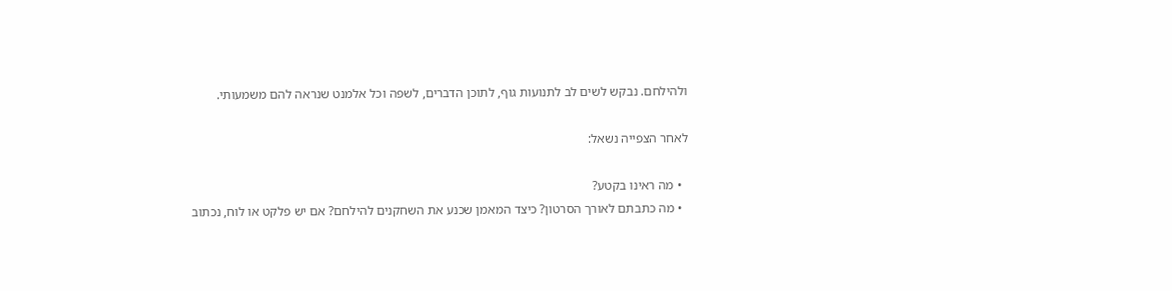ולהילחם. נבקש לשים לב לתנועות גוף, לתוכן הדברים, לשפה וכל אלמנט שנראה להם משמעותי.

לאחר הצפייה נשאל:

  • מה ראינו בקטע?
  • מה כתבתם לאורך הסרטון? כיצד המאמן שכנע את השחקנים להילחם? אם יש פלקט או לוח, נכתוב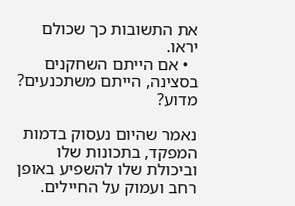את התשובות כך שכולם יראו.
  • אם הייתם השחקנים בסצינה, הייתם משתכנעים? מדוע?

נאמר שהיום נעסוק בדמות המפקד, בתכונות שלו וביכולת שלו להשפיע באופן רחב ועמוק על החיילים.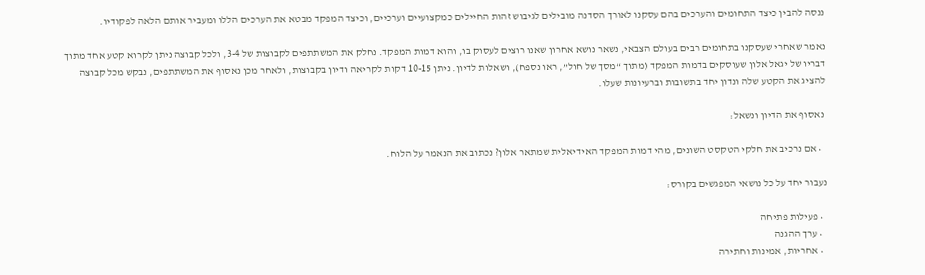ננסה להבין כיצד התחומים והערכים בהם עסקנו לאורך הסדנה מובילים לגיבוש זהות החיילים כמקצועיים וערכיים, וכיצד המפקד מבטא את הערכים הללו ומעביר אותם הלאה לפקודיו.

נאמר שאחרי שעסקנו בתחומים רבים בעולם הצבאי, נשאר נושא אחרון שאנו רוצים לעסוק בו, והוא דמות המפקד. נחלק את המשתתפים לקבוצות של 3-4, ולכל קבוצה ניתן לקרוא קטע אחד מתוך דבריו של יגאל אלון שעוסקים בדמות המפקד (מתוך “מסך של חול”, ראו נספח), ושאלות לדיון. ניתן 10-15 דקות לקריאה ודיון בקבוצות, ולאחר מכן נאסוף את המשתתפים, נבקש מכל קבוצה להציג את הקטע שלה ונדון יחד בתשובות וברעיונות שעלו.

 נאסוף את הדיון ונשאל:

  • אם נרכיב את חלקי הטקסט השונים, מהי דמות המפקד האידיאלית שמתאר אלון? נכתוב את הנאמר על הלוח.

נעבור יחד על כל נושאי המפגשים בקורס:

  • פעילות פתיחה
  • ערך ההגנה
  • אחריות, אמינות וחתירה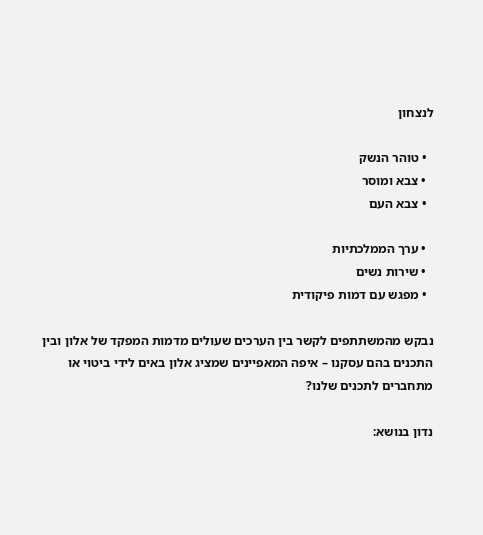לנצחון

  • טוהר הנשק
  • צבא ומוסר
  • צבא העם

  • ערך הממלכתיות
  • שירות נשים
  • מפגש עם דמות פיקודית

נבקש מהמשתתפים לקשר בין הערכים שעולים מדמות המפקד של אלון ובין התכנים בהם עסקנו – איפה המאפיינים שמציג אלון באים לידי ביטוי או מתחברים לתכנים שלנו?

נדון בנושא: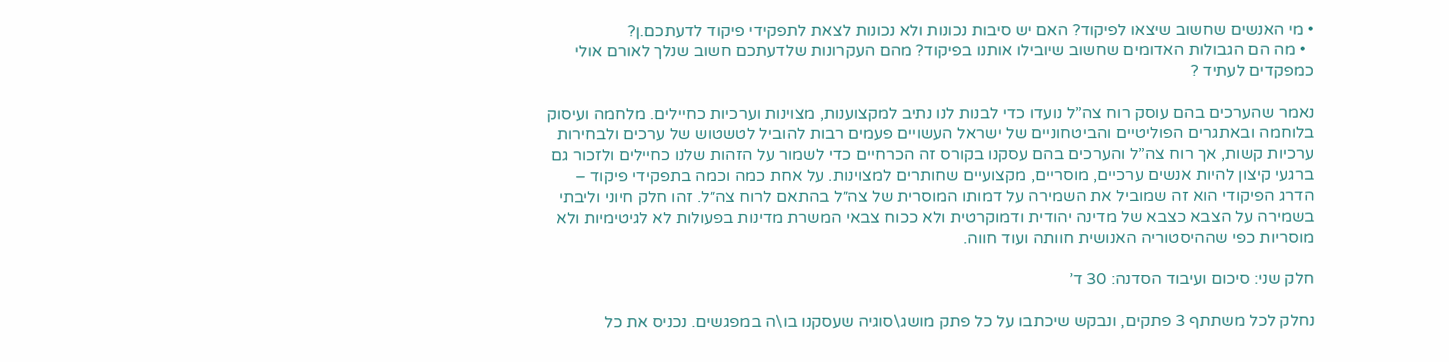• מי האנשים שחשוב שיצאו לפיקוד? האם יש סיבות נכונות ולא נכונות לצאת לתפקידי פיקוד לדעתכם.ן?
  • מה הם הגבולות האדומים שחשוב שיובילו אותנו בפיקוד? מהם העקרונות שלדעתכם חשוב שנלך לאורם אולי כמפקדים לעתיד ?

נאמר שהערכים בהם עוסק רוח צה”ל נועדו כדי לבנות לנו נתיב למקצוענות, מצוינות וערכיות כחיילים. מלחמה ועיסוק בלוחמה ובאתגרים הפוליטיים והביטחוניים של ישראל העשויים פעמים רבות להוביל לטשטוש של ערכים ולבחירות ערכיות קשות, אך רוח צה”ל והערכים בהם עסקנו בקורס זה הכרחיים כדי לשמור על הזהות שלנו כחיילים ולזכור גם ברגעי קיצון להיות אנשים ערכיים, מוסריים, מקצועיים שחותרים למצוינות. על אחת כמה וכמה בתפקידי פיקוד – הדרג הפיקודי הוא זה שמוביל את השמירה על דמותו המוסרית של צה״ל בהתאם לרוח צה״ל. זהו חלק חיוני וליבתי בשמירה על הצבא כצבא של מדינה יהודית ודמוקרטית ולא ככוח צבאי המשרת מדינות בפעולות לא לגיטימיות ולא מוסריות כפי שההיסטוריה האנושית חוותה ועוד חווה.

חלק שני: סיכום ועיבוד הסדנה: 30 ד’

נחלק לכל משתתף 3 פתקים, ונבקש שיכתבו על כל פתק מושג\סוגיה שעסקנו בו\ה במפגשים. נכניס את כל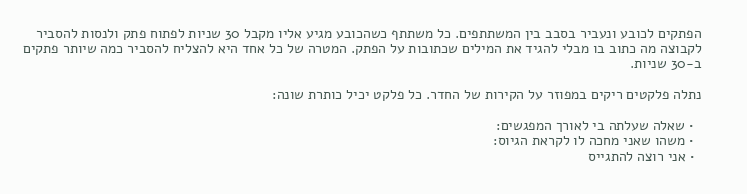הפתקים לכובע ונעביר בסבב בין המשתתפים. כל משתתף כשהכובע מגיע אליו מקבל 30 שניות לפתוח פתק ולנסות להסביר לקבוצה מה כתוב בו מבלי להגיד את המילים שכתובות על הפתק. המטרה של כל אחד היא להצליח להסביר כמה שיותר פתקים ב-30 שניות.

נתלה פלקטים ריקים במפוזר על הקירות של החדר. כל פלקט יכיל כותרת שונה:

  • שאלה שעלתה בי לאורך המפגשים:
  • משהו שאני מחכה לו לקראת הגיוס:
  • אני רוצה להתגייס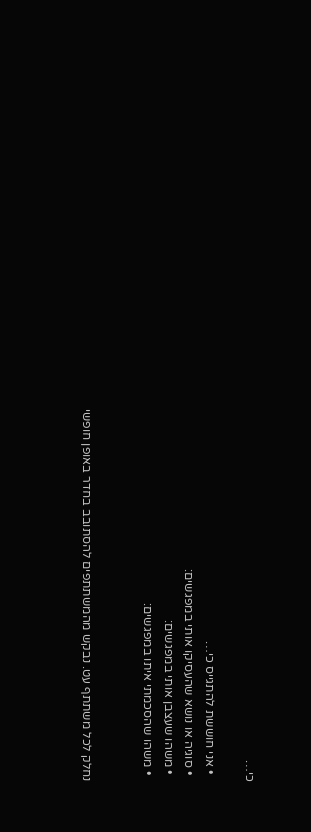כי…

  • אני חוששת להתגייס כי…
  • סוגיה או נושא שהעסיקו אותי במפגשים:
  • משהו שעצבן אותי במפגשים:
  • משהו שהסכמתי איתו במפגשים:


נחלק לכל משתתף עט. נבקש מהמשתתפים להסתובב בחדר באופן חופשי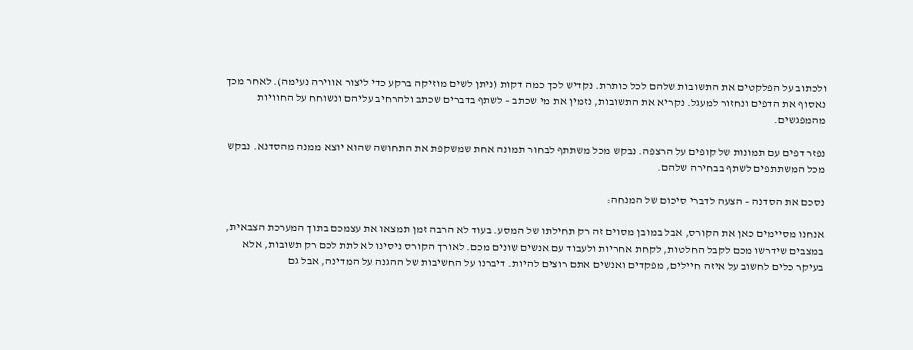ולכתוב על הפלקטים את התשובות שלהם לכל כותרת. נקדיש לכך כמה דקות (ניתן לשים מוזיקה ברקע כדי ליצור אווירה נעימה). לאחר מכך נאסוף את הדפים ונחזור למעגל. נקריא את התשובות, נזמין את מי שכתב – לשתף בדברים שכתב ולהרחיב עליהם ונשוחח על החוויות מהמפגשים.

נפזר דפים עם תמונות של קופים על הרצפה. נבקש מכל משתתף לבחור תמונה אחת שמשקפת את התחושה שהוא יוצא ממנה מהסדנא. נבקש מכל המשתתפים לשתף בבחירה שלהם.

נסכם את הסדנה – הצעה לדברי סיכום של המנחה:

אנחנו מסיימים כאן את הקורס, אבל במובן מסוים זה רק תחילתו של המסע. בעוד לא הרבה זמן תמצאו את עצמכם בתוך המערכת הצבאית, במצבים שידרשו מכם לקבל החלטות, לקחת אחריות ולעבוד עם אנשים שונים מכם. לאורך הקורס ניסינו לא לתת לכם רק תשובות, אלא בעיקר כלים לחשוב על איזה חיילים, מפקדים ואנשים אתם רוצים להיות. דיברנו על החשיבות של ההגנה על המדינה, אבל גם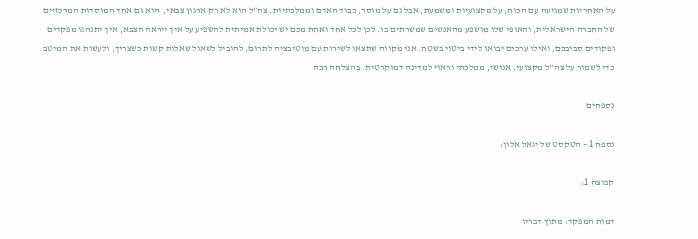על האחריות שמגיעה עם הכוח; על מקצועיות ומשמעת, אבל גם על מוסר, כבוד האדם וממלכתיות. צה”ל הוא לא רק ארגון צבאי,  הוא גם אחד המוסדות המרכזיים של החברה הישראלית, והאופי שלו מושפע מהאנשים שמשרתים בו. לכן לכל אחד ואחת מכם יש יכולת אמיתית להשפיע על איך ייראה הצבא, איך יתנהגו מפקדים ופקודים סביבכם, ואילו ערכים יבואו לידי ביטוי בשטח. אני מקווה שתצאו לשירות עם מוטיבציה לתרום, להוביל לשאול שאלות קשות כשצריך, ולעשות את המיטב כדי לשמור על צה”ל מקצועי, אנושי, ממלכתי וראוי למדינה דמוקרטית. בהצלחה רבה

נספחים

נספח 1 – הטקסט של יגאל אלון:

קבוצה 1:

דמות המפקד: מתוך דבריו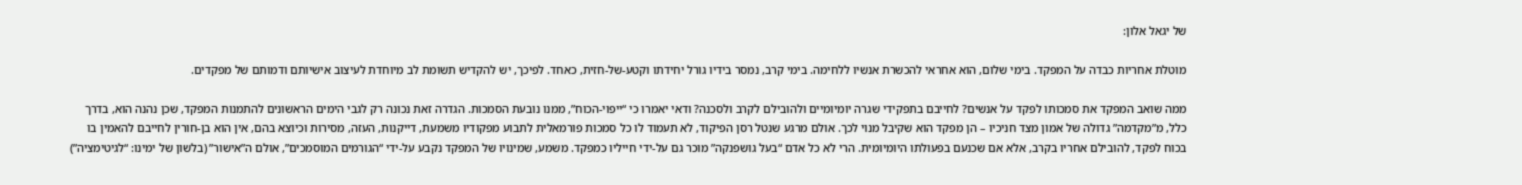של יגאל אלון:

מוטלת אחריות כבדה על המפקד. בימי שלום, הוא אחראי להכשרת אנשיו ללחימה. בימי קרב, נמסר בידיו גורל יחידתו וקטע-של-חזית, כאחד. לפיכך, יש להקדיש תשומת לב מיוחדת לעיצוב אישיותם ודמותם של מפקדים.

ממה שואב המפקד את סמכותו לפקד על אנשים? לחייבם בתפקידי שגרה יומיומיים ולהובילם לקרב ולסכנה? ודאי יאמרו כי “ייפוי-הכוח”, ממנו נובעת הסמכות. הגדרה זאת נכונה רק לגבי הימים הראשונים להתמנות המפקד, שכן נהנה הוא, בדרך כלל, מ”מקדמה” גדולה של אמון מצד חניכיו – הן מפקד הוא שקיבל מנוי לכך. אולם מרגע שנטל רסן הפיקוד, לא תעמוד לו כל סמכות פורמאלית לתבוע מפקודיו משמעת, דייקנות, העזה, מסירות וכיוצא בהם, אין הוא בן-חורין לחייבם להאמין בו בכוח לפקד, להובילם אחריו בקרב, אלא אם שכנעם בפעולתו היומיומית. הרי לא כל אדם “בעל גושפנקה” מוכר גם על-ידי חייליו כמפקד. משמע, שמינויו של המפקד נקבע על-ידי “הגורמים המוסמכים”, אולם ה”אישור” (בלשון של ימינו: “לגיטימציה”)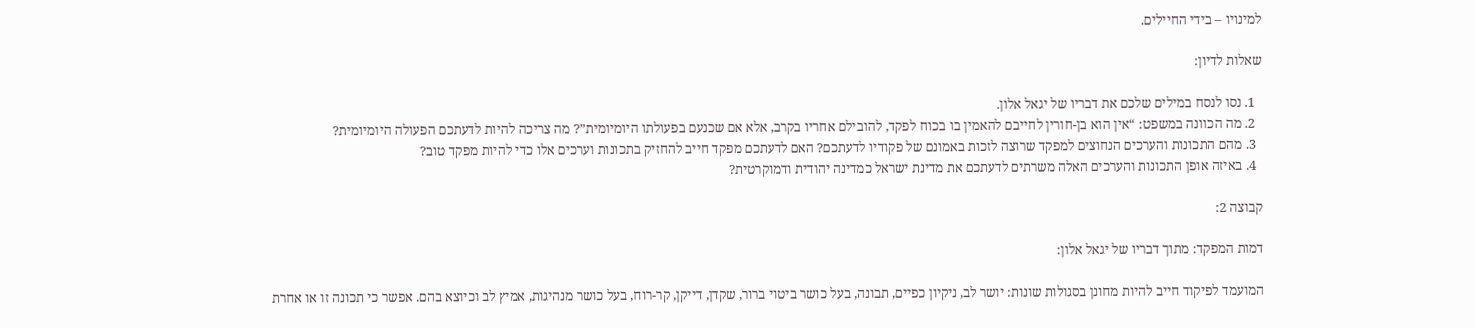למינויו – בידי החיילים.

שאלות לדיון:

  1. נסו לנסח במילים שלכם את דבריו של יגאל אלון.
  2. מה הכוונה במשפט: “אין הוא בן-חורין לחייבם להאמין בו בכוח לפקד, להובילם אחריו בקרב, אלא אם שכנעם בפעולתו היומיומית”? מה צריכה להיות לדעתכם הפעולה היומיומית?
  3. מהם התכונות והערכים הנחוצים למפקד שרוצה לזכות באמונם של פקודיו לדעתכם? האם לדעתכם מפקד חייב להחזיק בתכונות וערכים אלו כדי להיות מפקד טוב?
  4. באיזה אופן התכונות והערכים האלה משרתים לדעתכם את מדינת ישראל כמדינה יהודית ודמוקרטית?

קבוצה 2:

דמות המפקד: מתוך דבריו של יגאל אלון:

המועמד לפיקוד חייב להיות מחונן בסגולות שונות: יושר לב, ניקיון כפיים, תבונה, בעל כושר ביטוי ברור, שקדן, דייקן, קר-רוח, בעל כושר מנהיגות, אמיץ לב וכיוצא בהם. אפשר כי תכונה זו או אחרת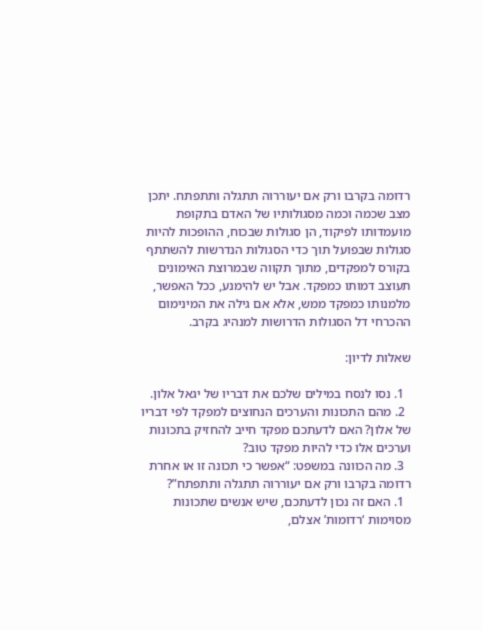רדומה בקרבו ורק אם יעוררוה תתגלה ותתפתח. יתכן מצב שכמה וכמה מסגולותיו של האדם בתקופת מועמדותו לפיקוד, הן סגולות שבכוח, ההופכות להיות סגולות שבפועל תוך כדי הסגולות הנדרשות להשתתף בקורס למפקדים, מתוך תקווה שבמרוצת האימונים תעוצב דמותו כמפקד. אבל יש להימנע, ככל האפשר, מלמנותו כמפקד ממש, אלא אם גילה את המינימום ההכרחי דל הסגולות הדרושות למנהיג בקרב.

שאלות לדיון:

  1. נסו לנסח במילים שלכם את דבריו של יגאל אלון.
  2. מהם התכונות והערכים הנחוצים למפקד לפי דבריו של אלון? האם לדעתכם מפקד חייב להחזיק בתכונות וערכים אלו כדי להיות מפקד טוב?
  3. מה הכוונה במשפט: “אפשר כי תכונה זו או אחרת רדומה בקרבו ורק אם יעוררוה תתגלה ותתפתח”?
  1. האם זה נכון לדעתכם, שיש אנשים שתכונות מסוימות ‘רדומות’ אצלם,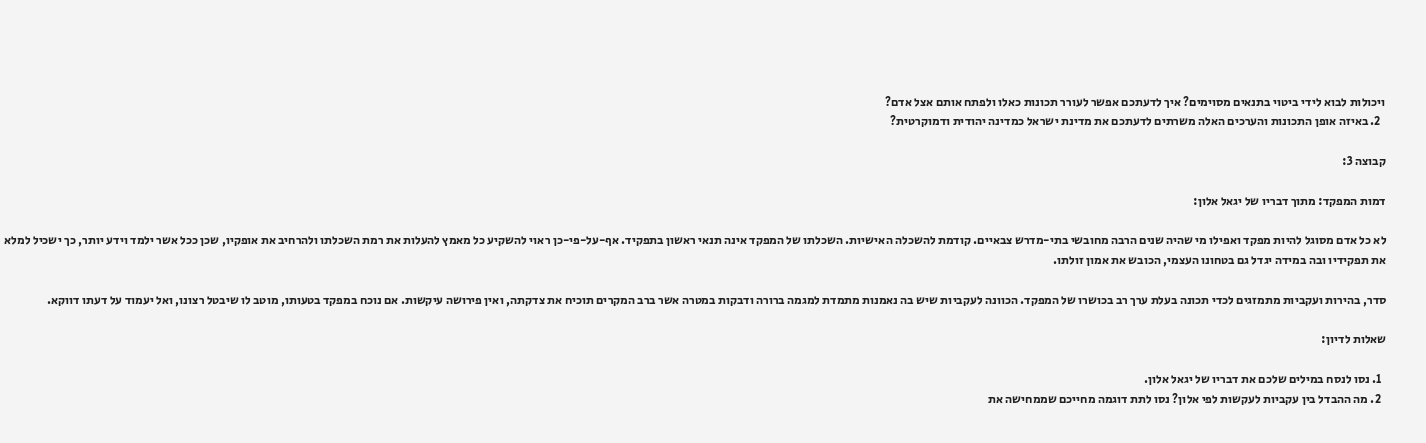ויכולות לבוא לידי ביטוי בתנאים מסוימים? איך לדעתכם אפשר לעורר תכונות כאלו ולפתח אותם אצל אדם?
  2. באיזה אופן התכונות והערכים האלה משרתים לדעתכם את מדינת ישראל כמדינה יהודית ודמוקרטית?

קבוצה 3:

דמות המפקד: מתוך דבריו של יגאל אלון:

לא כל אדם מסוגל להיות מפקד ואפילו מי שהיה שנים הרבה מחובשי בתי-מדרש צבאיים. קודמת להשכלה האישיות. השכלתו של המפקד אינה תנאי ראשון בתפקיד. אף-על-פי-כן ראוי להשקיע כל מאמץ להעלות את רמת השכלתו ולהרחיב את אופקיו, שכן ככל אשר ילמד וידע יותר, כך ישכיל למלא את תפקידיו ובה במידה יגדל גם בטחונו העצמי, הכובש את אמון זולתו.

סדר, בהירות ועקביות מתמזגים לכדי תכונה בעלת ערך רב בכושרו של המפקד. הכוונה לעקביות שיש בה נאמנות מתמדת למגמה ברורה ודבקות במטרה אשר ברב המקרים תוכיח את צדקתה, ואין פירושה עיקשות. אם נוכח במפקד בטעותו, מוטב לו שיבטל רצונו, ואל יעמוד על דעתו דווקא.

שאלות לדיון:

  1. נסו לנסח במילים שלכם את דבריו של יגאל אלון.
  2. מה ההבדל בין עקביות לעקשות לפי אלון? נסו לתת דוגמה מחייכם שממחישה את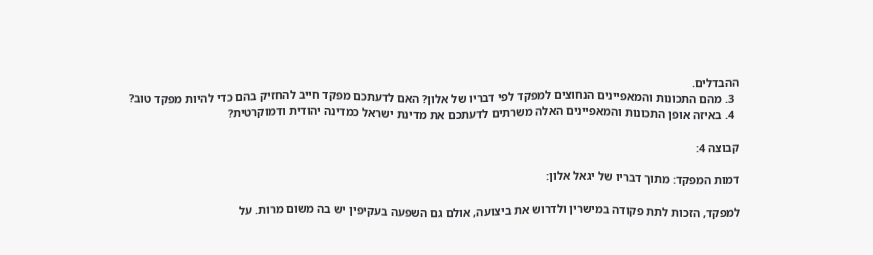ההבדלים.
  3. מהם התכונות והמאפיינים הנחוצים למפקד לפי דבריו של אלון? האם לדעתכם מפקד חייב להחזיק בהם כדי להיות מפקד טוב?
  4. באיזה אופן התכונות והמאפיינים האלה משרתים לדעתכם את מדינת ישראל כמדינה יהודית ודמוקרטית?

קבוצה 4:

דמות המפקד: מתוך דבריו של יגאל אלון:

למפקד, הזכות לתת פקודה במישרין ולדרוש את ביצועה, אולם גם השפעה בעקיפין יש בה משום מרות. על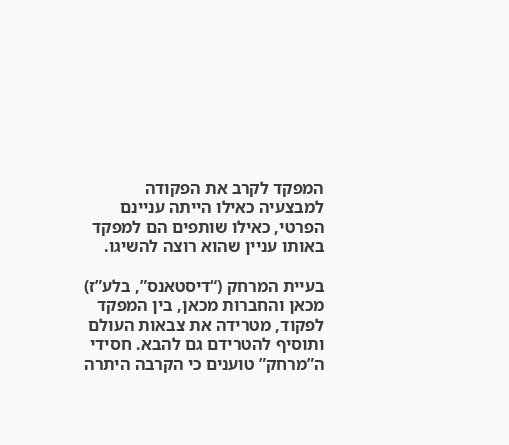המפקד לקרב את הפקודה למבצעיה כאילו הייתה עניינם הפרטי, כאילו שותפים הם למפקד באותו עניין שהוא רוצה להשיגו.

בעיית המרחק (“דיסטאנס”, בלע”ז) מכאן והחברות מכאן, בין המפקד לפקוד, מטרידה את צבאות העולם ותוסיף להטרידם גם להבא. חסידי ה”מרחק” טוענים כי הקרבה היתרה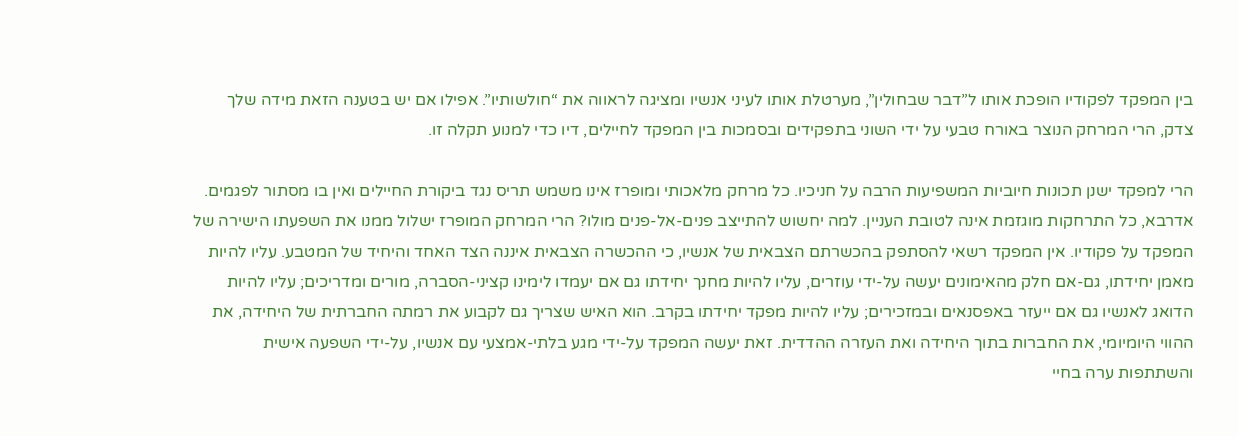בין המפקד לפקודיו הופכת אותו ל”דבר שבחולין”, מערטלת אותו לעיני אנשיו ומציגה לראווה את “חולשותיו”. אפילו אם יש בטענה הזאת מידה שלך צדק, הרי המרחק הנוצר באורח טבעי על ידי השוני בתפקידים ובסמכות בין המפקד לחיילים, דיו כדי למנוע תקלה זו.

הרי למפקד ישנן תכונות חיוביות המשפיעות הרבה על חניכיו. כל מרחק מלאכותי ומופרז אינו משמש תריס נגד ביקורת החיילים ואין בו מסתור לפגמים. אדרבא, כל התרחקות מוגזמת אינה לטובת העניין. למה יחשוש להתייצב פנים-אל-פנים מולו? הרי המרחק המופרז ישלול ממנו את השפעתו הישירה של המפקד על פקודיו. אין המפקד רשאי להסתפק בהכשרתם הצבאית של אנשיו, כי ההכשרה הצבאית איננה הצד האחד והיחיד של המטבע. עליו להיות מאמן יחידתו, גם-אם חלק מהאימונים יעשה על-ידי עוזרים, עליו להיות מחנך יחידתו גם אם יעמדו לימינו קציני-הסברה, מורים ומדריכים; עליו להיות הדואג לאנשיו גם אם ייעזר באפסנאים ובמזכירים; עליו להיות מפקד יחידתו בקרב. הוא האיש שצריך גם לקבוע את רמתה החברתית של היחידה, את ההווי היומיומי, את החברות בתוך היחידה ואת העזרה ההדדית. זאת יעשה המפקד על-ידי מגע בלתי-אמצעי עם אנשיו, על-ידי השפעה אישית והשתתפות ערה בחיי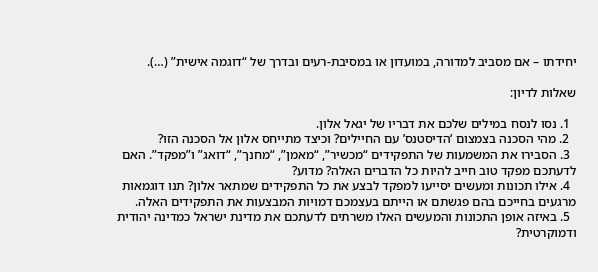יחידתו – אם מסביב למדורה, במועדון או במסיבת-רעים ובדרך של “דוגמה אישית” (…).

שאלות לדיון:

  1. נסו לנסח במילים שלכם את דבריו של יגאל אלון.
  2. מהי הסכנה בצמצום ‘הדיסטנס’ עם החיילים? וכיצד מתייחס אלון אל הסכנה הזו?
  3. הסבירו את המשמעות של התפקידים “מכשיר”, “מאמן”, “מחנך”, “דואג” ו”מפקד”. האם לדעתכם מפקד טוב חייב להיות כל הדברים האלה? מדוע?
  4. אילו תכונות ומעשים יסייעו למפקד לבצע את כל התפקידים שמתאר אלון? תנו דוגמאות מרגעים בחייכם בהם פגשתם או הייתם בעצמכם דמויות המבצעות את התפקידים האלה.
  5. באיזה אופן התכונות והמעשים האלו משרתים לדעתכם את מדינת ישראל כמדינה יהודית ודמוקרטית?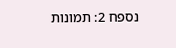נספח 2: תמונות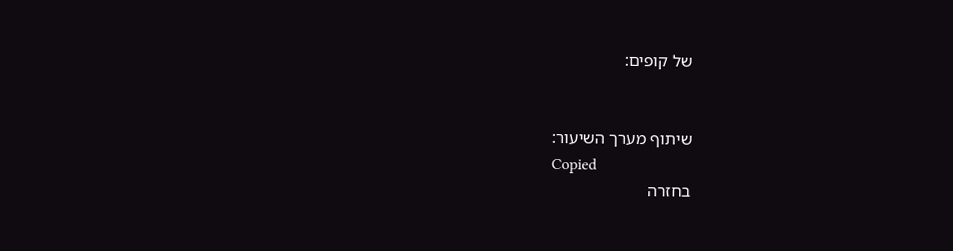של קופים:


שיתוף מערך השיעור:
Copied
בחזרה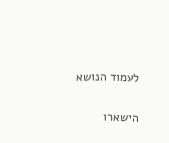לעמוד הנושא

הישארו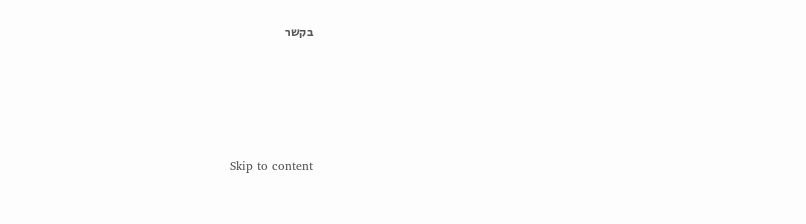בקשר





    Skip to content